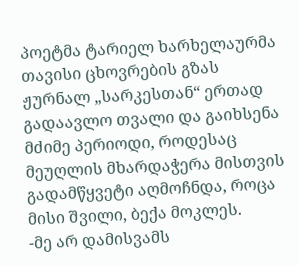პოეტმა ტარიელ ხარხელაურმა თავისი ცხოვრების გზას ჟურნალ „სარკესთან“ ერთად გადაავლო თვალი და გაიხსენა მძიმე პერიოდი, როდესაც მეუღლის მხარდაჭერა მისთვის გადამწყვეტი აღმოჩნდა, როცა მისი შვილი, ბექა მოკლეს.
-მე არ დამისვამს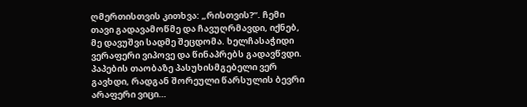ღმერთისთვის კითხვა: „რისთვის?“. ჩემი თავი გადავამოწმე და ჩავუღრმავდი, იქნებ, მე დავუშვი სადმე შეცდომა. ხელჩასაჭიდი ვერაფერი ვიპოვე და წინაპრებს გადავწვდი. პაპების თაობაზე პასუხისმგებელი ვერ გავხდი, რადგან შორეული წარსულის ბევრი არაფერი ვიცი…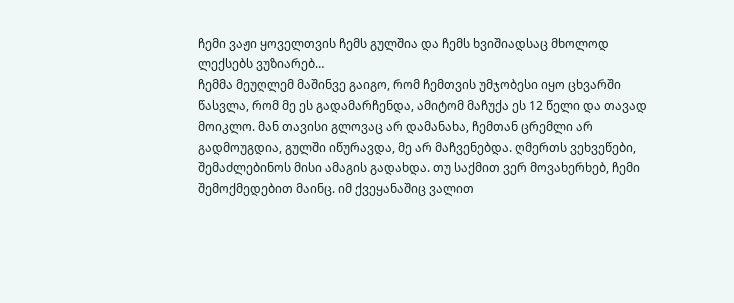ჩემი ვაჟი ყოველთვის ჩემს გულშია და ჩემს ხვიშიადსაც მხოლოდ ლექსებს ვუზიარებ…
ჩემმა მეუღლემ მაშინვე გაიგო, რომ ჩემთვის უმჯობესი იყო ცხვარში წასვლა, რომ მე ეს გადამარჩენდა, ამიტომ მაჩუქა ეს 12 წელი და თავად მოიკლო. მან თავისი გლოვაც არ დამანახა, ჩემთან ცრემლი არ გადმოუგდია, გულში იწურავდა, მე არ მაჩვენებდა. ღმერთს ვეხვეწები, შემაძლებინოს მისი ამაგის გადახდა. თუ საქმით ვერ მოვახერხებ, ჩემი შემოქმედებით მაინც. იმ ქვეყანაშიც ვალით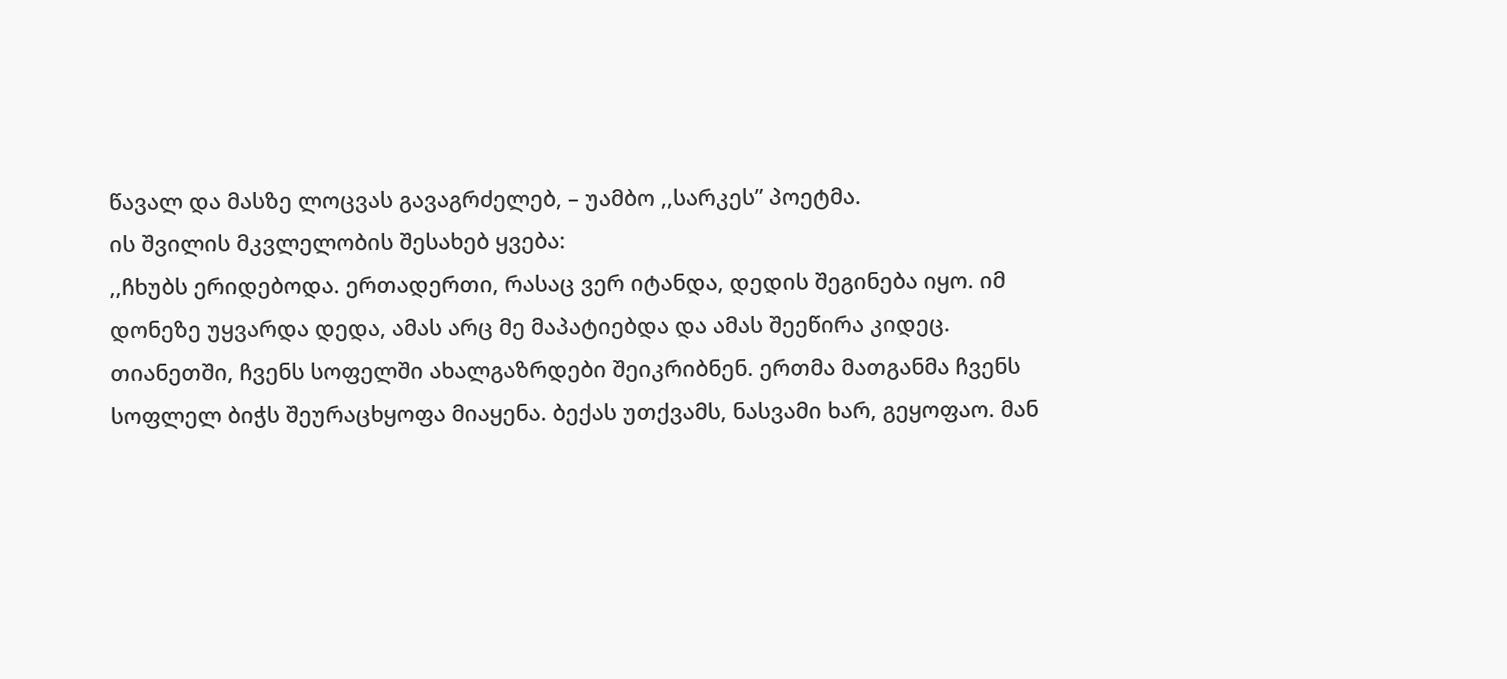წავალ და მასზე ლოცვას გავაგრძელებ, – უამბო ,,სარკეს” პოეტმა.
ის შვილის მკვლელობის შესახებ ყვება:
,,ჩხუბს ერიდებოდა. ერთადერთი, რასაც ვერ იტანდა, დედის შეგინება იყო. იმ დონეზე უყვარდა დედა, ამას არც მე მაპატიებდა და ამას შეეწირა კიდეც.
თიანეთში, ჩვენს სოფელში ახალგაზრდები შეიკრიბნენ. ერთმა მათგანმა ჩვენს სოფლელ ბიჭს შეურაცხყოფა მიაყენა. ბექას უთქვამს, ნასვამი ხარ, გეყოფაო. მან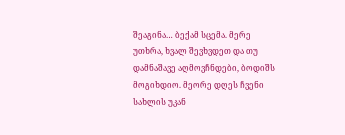შეაგინა… ბექამ სცემა. მერე უთხრა, ხვალ შევხვდეთ და თუ დამნაშავე აღმოვჩნდები, ბოდიშს მოგიხდიო. მეორე დღეს ჩვენი სახლის უკან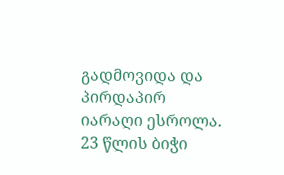გადმოვიდა და პირდაპირ იარაღი ესროლა. 23 წლის ბიჭი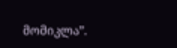მომიკლა”.